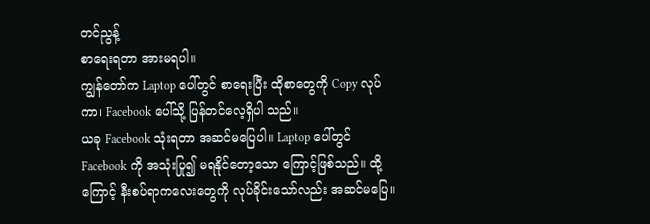တင်ညွန့်
စာရေးရတာ အားမရပါ။
ကျွန်တော်က Laptop ပေါ်တွင် စာရေးပြီး ထိုစာတွေကို Copy လုပ်ကာ၊ Facebook ပေါ်သို့ ပြန်တင်လေ့ရှိပါ သည်။
ယခု Facebook သုံးရတာ အဆင်မပြေပါ။ Laptop ပေါ်တွင် Facebook ကို အသုံးပြု၍ မရနိုင်တော့သော ကြောင့်ဖြစ်သည်။ ထို့ကြောင့် နီးစပ်ရာကလေးတွေကို လုပ်ခိုင်းသော်လည်း အဆင်မပြေ။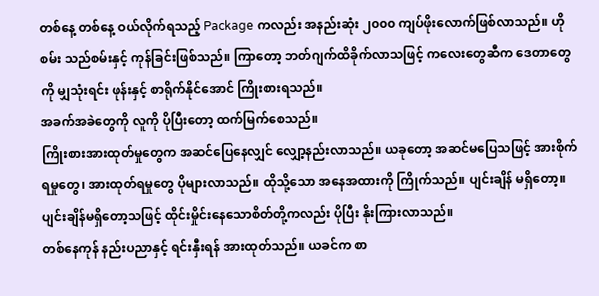တစ်နေ့ တစ်နေ့ ဝယ်လိုက်ရသည့် Package ကလည်း အနည်းဆုံး ၂၀၀၀ ကျပ်ဖိုးလောက်ဖြစ်လာသည်။ ဟိုစမ်း သည်စမ်းနှင့် ကုန်ခြင်းဖြစ်သည်။ ကြာတော့ ဘတ်ဂျက်ထိခိုက်လာသဖြင့် ကလေးတွေဆီက ဒေတာတွေကို မျှသုံးရင်း ဖုန်းနှင့် စာရိုက်နိုင်အောင် ကြိုးစားရသည်။
အခက်အခဲတွေကို လူကို ပိုပြီးတော့ ထက်မြက်စေသည်။
ကြိုးစားအားထုတ်မှုတွေက အဆင်ပြေနေလျှင် လျှော့နည်းလာသည်။ ယခုတော့ အဆင်မပြေသဖြင့် အားစိုက်ရမှုတွေ၊ အားထုတ်ရမှုတွေ ပိုများလာသည်။ ထိုသို့သော အနေအထားကို ကြိုက်သည်။ ပျင်းချိန် မရှိတော့။ ပျင်းချိန်မရှိတော့သဖြင့် ထိုင်းမှိုင်းနေသောစိတ်တို့ကလည်း ပိုပြီး နိုးကြားလာသည်။
တစ်နေကုန် နည်းပညာနှင့် ရင်းနှီးရန် အားထုတ်သည်။ ယခင်က စာ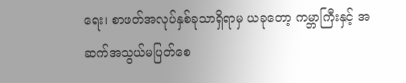ရေး၊ စာဖတ်အလုပ်နှစ်ခုသာရှိရာမှ ယခုတော့ ကမ္ဘာကြီးနှင့် အဆက်အသွယ်မပြတ်စေ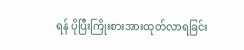ရန် ပိုပြီးကြိုးစားအားထုတ်လာရခြင်း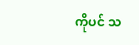ကိုပင် သ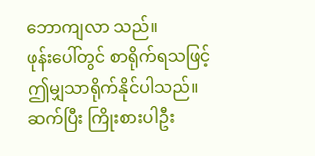ဘောကျလာ သည်။
ဖုန်းပေါ်တွင် စာရိုက်ရသဖြင့် ဤမျှသာရိုက်နိုင်ပါသည်။
ဆက်ပြီး ကြိုးစားပါဦး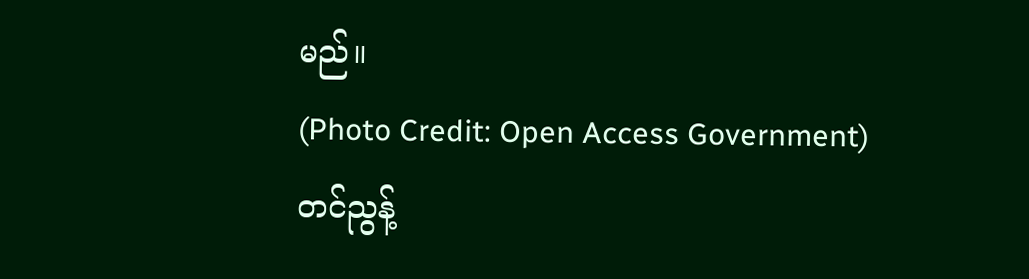မည်။
(Photo Credit: Open Access Government)
တင်ညွန့်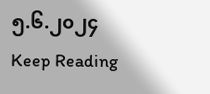၅.၆.၂၀၂၄
Keep Reading